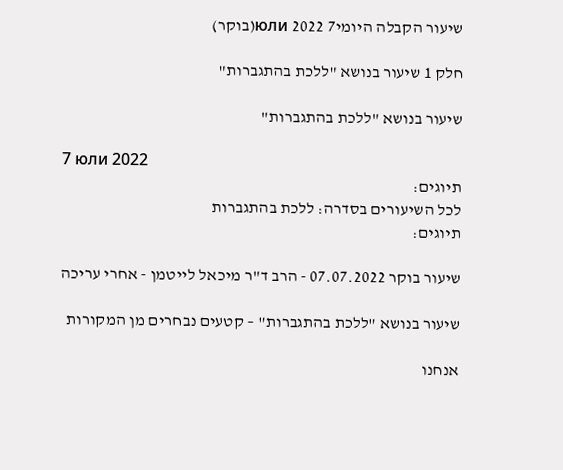שיעור הקבלה היומי7 юли 2022(בוקר)

חלק 1 שיעור בנושא "ללכת בהתגברות"

שיעור בנושא "ללכת בהתגברות"

7 юли 2022
תיוגים:
לכל השיעורים בסדרה: ללכת בהתגברות
תיוגים:

שיעור בוקר 07.07.2022 - הרב ד"ר מיכאל לייטמן - אחרי עריכה

שיעור בנושא "ללכת בהתגברות" – קטעים נבחרים מן המקורות

אנחנו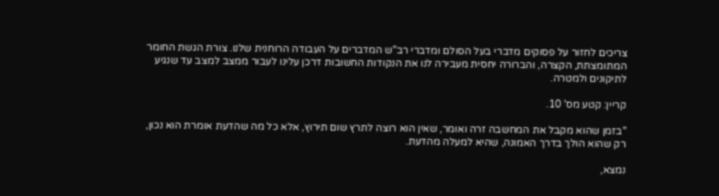צריכים לחזור על פסוקים מדברי בעל הסולם ומדברי רב"ש המדברים על העבודה הרוחנית שלנו. צורת הגשת החומר המתומצתת, הקצרה, והברורה יחסית מעבירה לנו את הנקודות החשובות דרכן עלינו לעבור ממצב למצב עד שנגיע לתיקונים ולמטרה.

קריין: קטע מס' 10.

"בזמן שהוא מקבל את המחשבה זרה ואומר, שאין הוא רוצה לתרץ שום תירוץ, אלא כל מה שהדעת אומרת הוא נכון, רק שהוא הולך בדרך האמונה, שהיא למעלה מהדעת.

נמצא,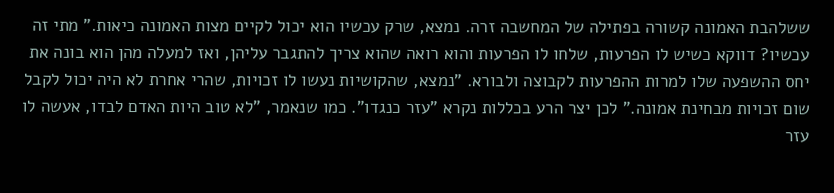ששלהבת האמונה קשורה בפתילה של המחשבה זרה. נמצא, שרק עכשיו הוא יכול לקיים מצות האמונה כיאות." מתי זה עכשיו? דווקא כשיש לו הפרעות, שלחו לו הפרעות והוא רואה שהוא צריך להתגבר עליהן, ואז למעלה מהן הוא בונה את יחס ההשפעה שלו למרות ההפרעות לקבוצה ולבורא. "נמצא, שהקושיות נעשו לו זכויות, שהרי אחרת לא היה יכול לקבל שום זכויות מבחינת אמונה." לכן יצר הרע בכללות נקרא "עזר כנגדו". כמו שנאמר, "לא טוב היות האדם לבדו, אעשה לו עזר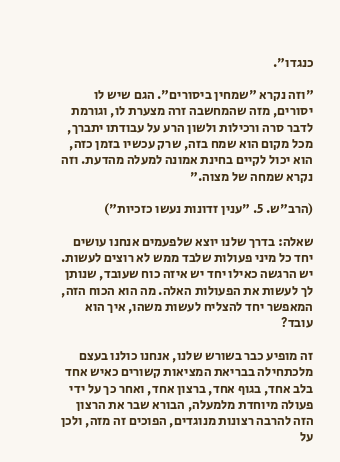כנגדו".

"וזה נקרא "שמחין ביסורים". הגם שיש לו יסורים, מזה שהמחשבה זרה מצערת לו, וגורמת לדבר סרה ורכילות ולשון הרע על עבודתו יתברך, מכל מקום הוא שמח בזה, שרק עכשיו בזמן כזה, הוא יכול לקיים בחינת אמונה למעלה מהדעת. וזה נקרא שמחה של מצוה."

(הרב"ש. 5. "ענין זדונות נעשו כזכיות")

שאלה: בדרך שלנו יוצא שלפעמים אנחנו עושים יחד כל מיני פעולות שלבד ממש לא רוצים לעשות. יש הרגשה כאילו יחד יש איזה כוח שעובד, שנותן לך לעשות את הפעולות האלה. מה הוא הכוח הזה, המאפשר יחד להצליח לעשות משהו, איך הוא עובד?

זה מופיע כבר בשורש שלנו, אנחנו כולנו בעצם מלכתחילה בבריאת המציאות קשורים כאיש אחד בלב אחד, בגוף אחד, ברצון אחד, ואחר כך על ידי פעולה מיוחדת מלמעלה, הבורא שבר את הרצון הזה להרבה רצונות מנוגדים, הפוכים זה מזה, ולכן על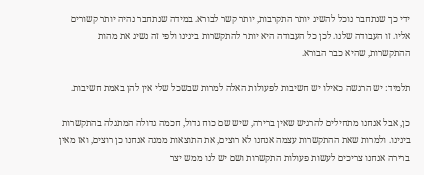ידי כך שנתחבר נוכל להשיג יותר התקרבות, יותר קשר לבורא. במידה שנתחבר נהיה יותר קשורים אליו. זו העבודה שלנו. לכן כל העבודה היא יותר להתקשרות בינינו ולפי זה נשיג את מהות ההתקשרות, שהיא כבר הבורא.

תלמיד: יש הרגשה כאילו יש חשיבות לפעולות האלה למרות שבשכל שלי אין להן באמת חשיבות.

כן, אבל אנחנו מתחילים להרגיש שאין ברירה, שיש שם כוח גדול, חכמה גדולה המתגלה בהתקשרות בינינו. ולמרות שאת ההתקשרות עצמה אנחנו לא רוצים, את התוצאות ממנה אנחנו כן רוצים, ואז מאין ברירה אנחנו צריכים לעשות פעולות התקשרות ושם יש לנו ממש יצר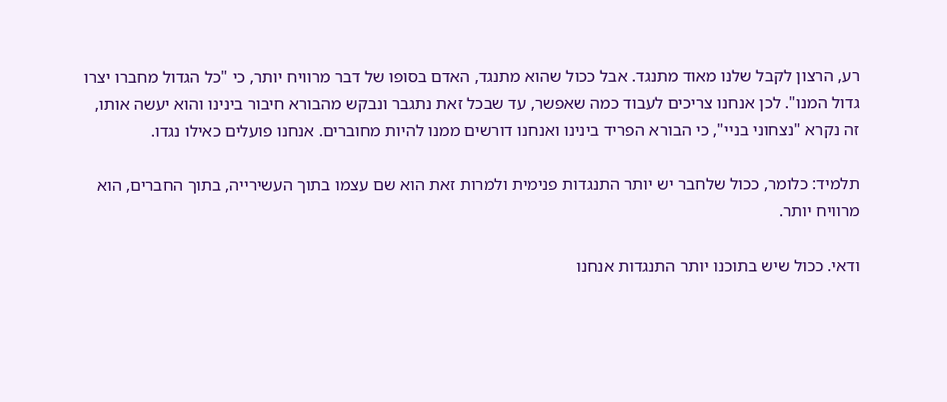רע, הרצון לקבל שלנו מאוד מתנגד. אבל ככול שהוא מתנגד, האדם בסופו של דבר מרוויח יותר, כי "כל הגדול מחברו יצרו גדול המנו". לכן אנחנו צריכים לעבוד כמה שאפשר, עד שבכל זאת נתגבר ונבקש מהבורא חיבור בינינו והוא יעשה אותו, זה נקרא "נצחוני בניי", כי הבורא הפריד בינינו ואנחנו דורשים ממנו להיות מחוברים. אנחנו פועלים כאילו נגדו.

תלמיד: כלומר, ככול שלחבר יש יותר התנגדות פנימית ולמרות זאת הוא שם עצמו בתוך העשירייה, בתוך החברים, הוא מרוויח יותר.

ודאי. ככול שיש בתוכנו יותר התנגדות אנחנו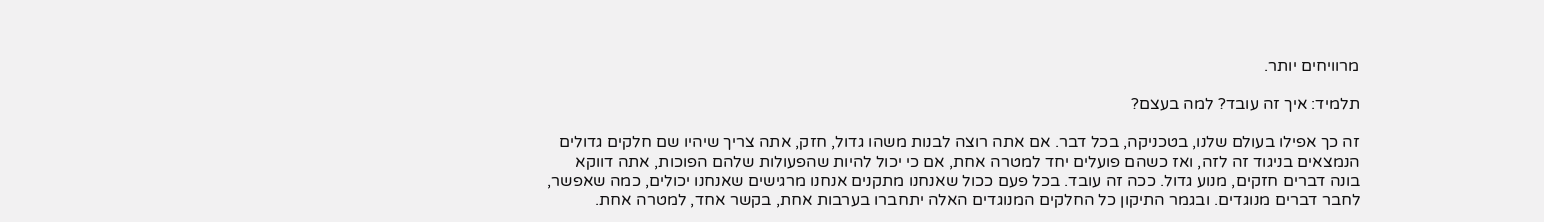מרוויחים יותר.

תלמיד: איך זה עובד? למה בעצם?

זה כך אפילו בעולם שלנו, בטכניקה, בכל דבר. אם אתה רוצה לבנות משהו גדול, חזק, אתה צריך שיהיו שם חלקים גדולים הנמצאים בניגוד זה לזה, ואז כשהם פועלים יחד למטרה אחת, אם כי יכול להיות שהפעולות שלהם הפוכות, אתה דווקא בונה דברים חזקים, מנוע גדול. ככה זה עובד. בכל פעם ככול שאנחנו מתקנים אנחנו מרגישים שאנחנו יכולים, כמה שאפשר, לחבר דברים מנוגדים. ובגמר התיקון כל החלקים המנוגדים האלה יתחברו בערבות אחת, בקשר אחד, למטרה אחת.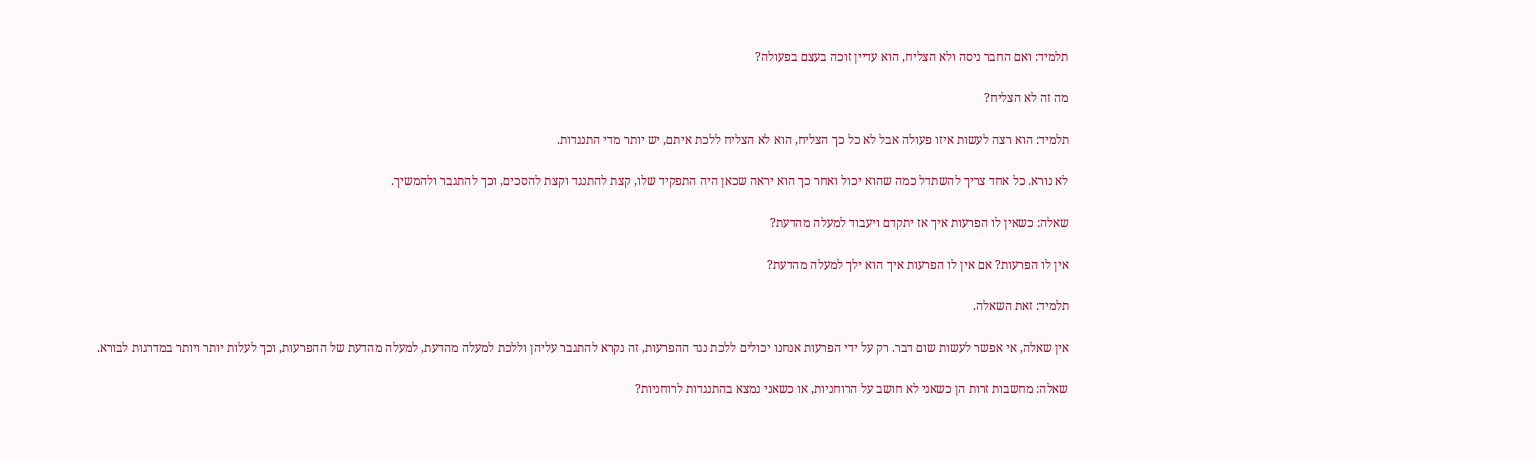תלמיד: ואם החבר ניסה ולא הצליח, הוא עדיין זוכה בעצם בפעולה?

מה זה לא הצליח?

תלמיד: הוא רצה לעשות איזו פעולה אבל לא כל כך הצליח, הוא לא הצליח ללכת איתם, יש יותר מדי התנגדות.

לא נורא. כל אחד צריך להשתדל כמה שהוא יכול ואחר כך הוא יראה שכאן היה התפקיד שלו, קצת להתנגד וקצת להסכים, וכך להתגבר ולהמשיך.

שאלה: כשאין לו הפרעות איך אז יתקדם ויעבוד למעלה מהדעת?

אין לו הפרעות? אם אין לו הפרעות איך הוא ילך למעלה מהדעת?

תלמיד: זאת השאלה.

אין שאלה, אי אפשר לעשות שום דבר. רק על ידי הפרעות אנחנו יכולים ללכת נגד ההפרעות, זה נקרא להתגבר עליהן וללכת למעלה מהדעת, למעלה מהדעת של ההפרעות, וכך לעלות יותר ויותר במדרגות לבורא.

שאלה: מחשבות זרות הן כשאני לא חושב על הרוחניות, או כשאני נמצא בהתנגדות לרוחניות?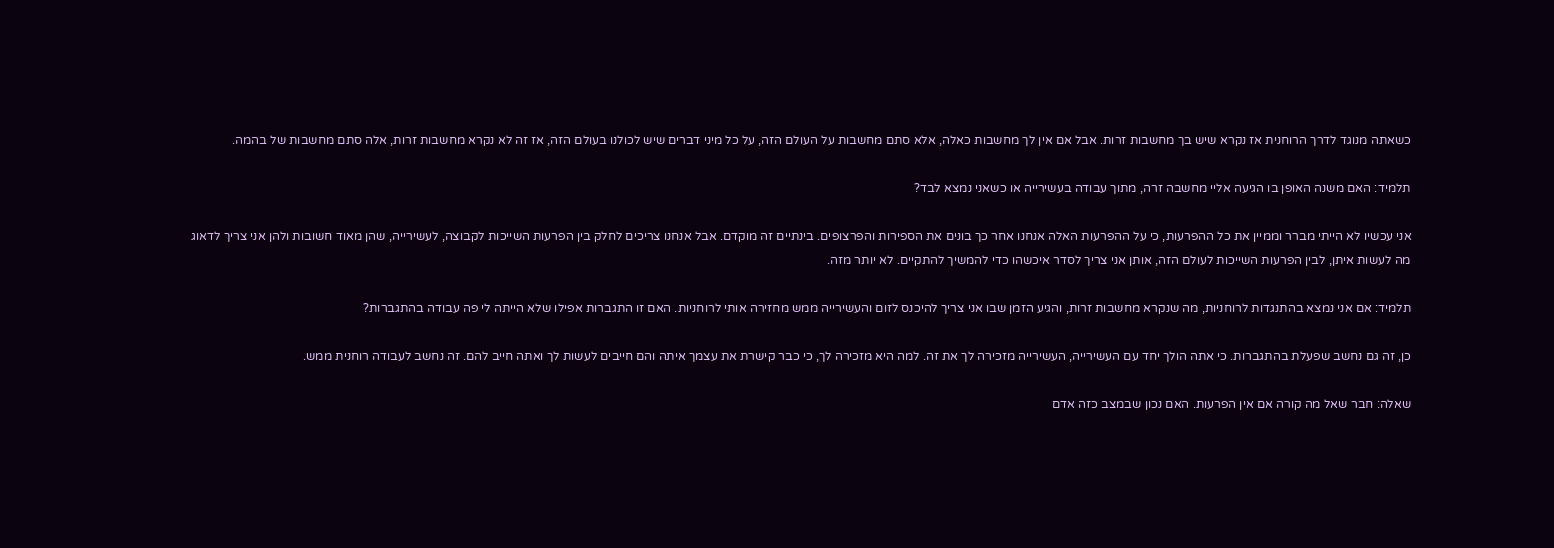כשאתה מנוגד לדרך הרוחנית אז נקרא שיש בך מחשבות זרות. אבל אם אין לך מחשבות כאלה, אלא סתם מחשבות על העולם הזה, על כל מיני דברים שיש לכולנו בעולם הזה, אז זה לא נקרא מחשבות זרות, אלה סתם מחשבות של בהמה.

תלמיד: האם משנה האופן בו הגיעה אליי מחשבה זרה, מתוך עבודה בעשירייה או כשאני נמצא לבד?

אני עכשיו לא הייתי מברר וממיין את כל ההפרעות, כי על ההפרעות האלה אנחנו אחר כך בונים את הספירות והפרצופים. בינתיים זה מוקדם. אבל אנחנו צריכים לחלק בין הפרעות השייכות לקבוצה, לעשירייה, שהן מאוד חשובות ולהן אני צריך לדאוג מה לעשות איתן, לבין הפרעות השייכות לעולם הזה, אותן אני צריך לסדר איכשהו כדי להמשיך להתקיים. לא יותר מזה.

תלמיד: אם אני נמצא בהתנגדות לרוחניות, מה שנקרא מחשבות זרות, והגיע הזמן שבו אני צריך להיכנס לזום והעשירייה ממש מחזירה אותי לרוחניות. האם זו התגברות אפילו שלא הייתה לי פה עבודה בהתגברות?

כן, זה גם נחשב שפעלת בהתגברות. כי אתה הולך יחד עם העשירייה, העשירייה מזכירה לך את זה. למה היא מזכירה לך, כי כבר קישרת את עצמך איתה והם חייבים לעשות לך ואתה חייב להם. זה נחשב לעבודה רוחנית ממש.

שאלה: חבר שאל מה קורה אם אין הפרעות. האם נכון שבמצב כזה אדם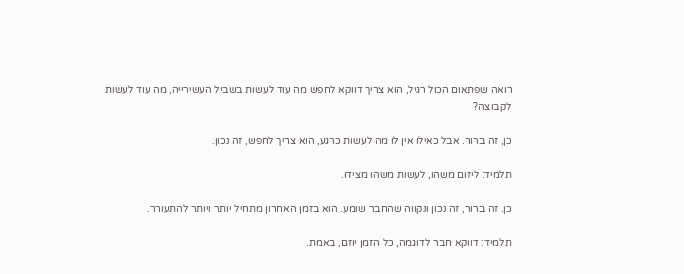רואה שפתאום הכול רגיל, הוא צריך דווקא לחפש מה עוד לעשות בשביל העשירייה, מה עוד לעשות לקבוצה?

כן, זה ברור. אבל כאילו אין לו מה לעשות כרגע, הוא צריך לחפש, זה נכון.

תלמיד: ליזום משהו, לעשות משהו מצידו.

כן. זה ברור, זה נכון ונקווה שהחבר שומע. הוא בזמן האחרון מתחיל יותר ויותר להתעורר.

תלמיד: דווקא חבר לדוגמה, כל הזמן יוזם, באמת.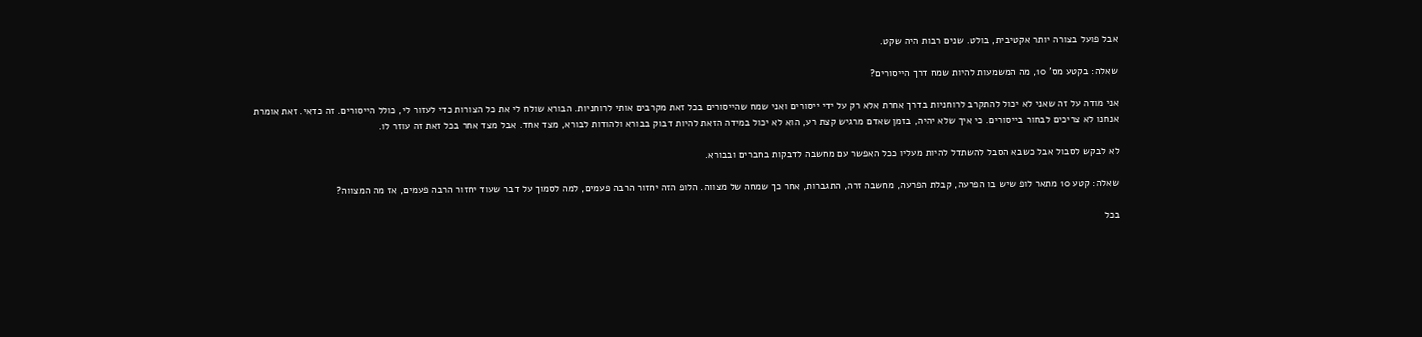אבל פועל בצורה יותר אקטיבית, בולט. שנים רבות היה שקט.

שאלה: בקטע מס' 10, מה המשמעות להיות שמח דרך הייסורים?

אני מודה על זה שאני לא יכול להתקרב לרוחניות בדרך אחרת אלא רק על ידי ייסורים ואני שמח שהייסורים בכל זאת מקרבים אותי לרוחניות. הבורא שולח לי את כל הצורות כדי לעזור לי, כולל הייסורים. זה כדאי. זאת אומרת אנחנו לא צריכים לבחור בייסורים. כי איך שלא יהיה, בזמן שאדם מרגיש קצת רע, הוא לא יכול במידה הזאת להיות דבוק בבורא ולהודות לבורא, מצד אחד. אבל מצד אחר בכל זאת זה עוזר לו.

לא לבקש לסבול אבל כשבא הסבל להשתדל להיות מעליו ככל האפשר עם מחשבה לדבקות בחברים ובבורא.

שאלה: קטע 10 מתאר לופ שיש בו הפרעה, קבלת הפרעה, מחשבה זרה, התגברות, אחר כך שמחה של מצווה. הלופ הזה יחזור הרבה פעמים, למה לסמוך על דבר שעוד יחזור הרבה פעמים, אז מה המצווה?

בכל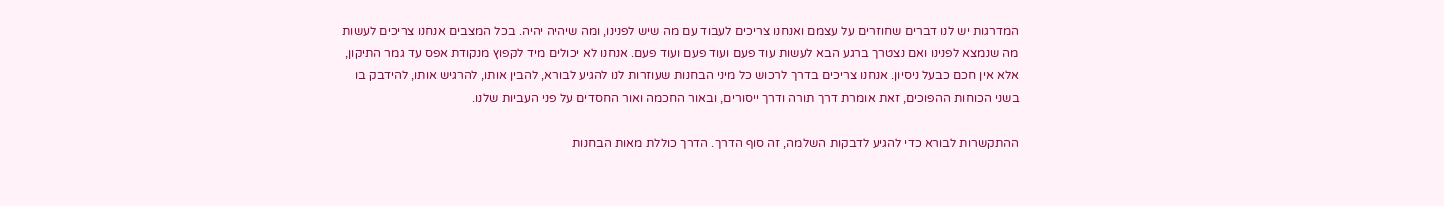המדרגות יש לנו דברים שחוזרים על עצמם ואנחנו צריכים לעבוד עם מה שיש לפנינו, ומה שיהיה יהיה. בכל המצבים אנחנו צריכים לעשות מה שנמצא לפנינו ואם נצטרך ברגע הבא לעשות עוד פעם ועוד פעם ועוד פעם. אנחנו לא יכולים מיד לקפוץ מנקודת אפס עד גמר התיקון, אלא אין חכם כבעל ניסיון. אנחנו צריכים בדרך לרכוש כל מיני הבחנות שעוזרות לנו להגיע לבורא, להבין אותו, להרגיש אותו, להידבק בו בשני הכוחות ההפוכים, זאת אומרת דרך תורה ודרך ייסורים, ובאור החכמה ואור החסדים על פני העביות שלנו.

ההתקשרות לבורא כדי להגיע לדבקות השלמה, זה סוף הדרך. הדרך כוללת מאות הבחנות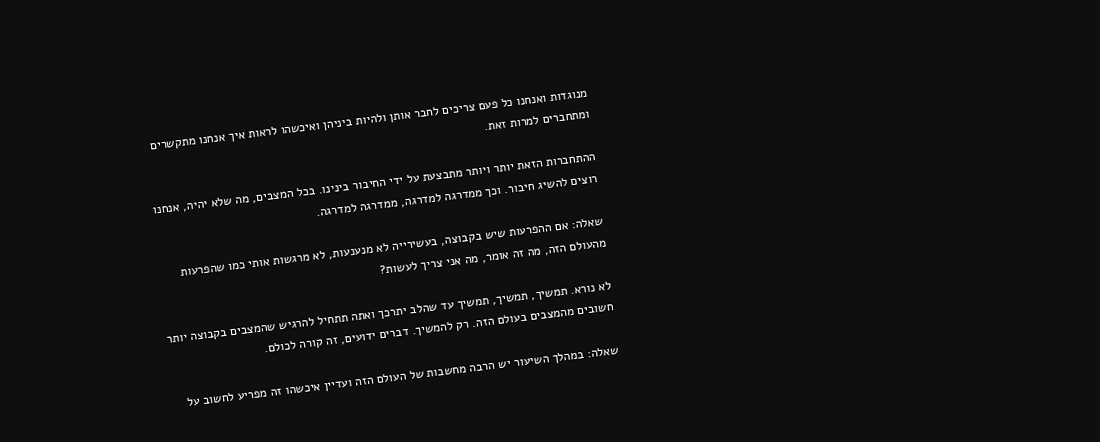מנוגדות ואנחנו כל פעם צריכים לחבר אותן ולהיות ביניהן ואיכשהו לראות איך אנחנו מתקשרים ומתחברים למרות זאת.

ההתחברות הזאת יותר ויותר מתבצעת על ידי החיבור בינינו. בכל המצבים, מה שלא יהיה, אנחנו רוצים להשיג חיבור. וכך ממדרגה למדרגה, ממדרגה למדרגה.

שאלה: אם ההפרעות שיש בקבוצה, בעשירייה לא מנענעות, לא מרגשות אותי כמו שהפרעות מהעולם הזה, מה זה אומר, מה אני צריך לעשות?

לא נורא. תמשיך, תמשיך, תמשיך עד שהלב יתרכך ואתה תתחיל להרגיש שהמצבים בקבוצה יותר חשובים מהמצבים בעולם הזה. רק להמשיך. דברים ידועים, זה קורה לכולם.

שאלה: במהלך השיעור יש הרבה מחשבות של העולם הזה ועדיין איכשהו זה מפריע לחשוב על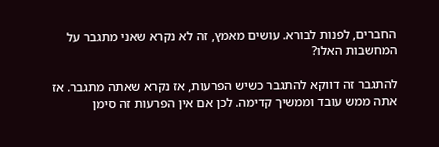החברים, לפנות לבורא. עושים מאמץ, זה לא נקרא שאני מתגבר על המחשבות האלו?

להתגבר זה דווקא להתגבר כשיש הפרעות, אז נקרא שאתה מתגבר. אז אתה ממש עובד וממשיך קדימה. לכן אם אין הפרעות זה סימן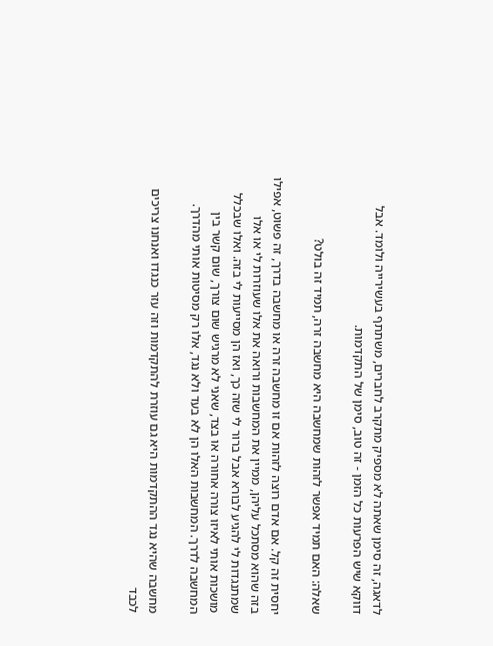לדאגה, זה סימן שאתה לא מספיק מתקרב לחברים, משתתף בעשירייה ולומד. אבל דווקא שיש הפרעות כל הזמן - זה טוב, סימן של התקדמות.

שאלה: האם תמיד אפשר לזהות שמחשבה היא מחשבה זרה, תמיד זה בולט?

יחסית זה קל. אם אדם רוצה לזהות אם זו מחשבה זרה או מחשבה בדרך, זה פשוט, אפילו בזה שהוא מסתכל עליהן, ממיין את המחשבות ורואה את אלו שעוזרות לי או אלו שמתנגדות לי להגיע לבורא אבל ברור לי שזה כך, ואז הן מסייעות לי בזה. ואלו שבכלל מושכות אותי לאיזו צורה אחורה או בצד, שאני לא מרגיש שום צורך, שום קשר בין המחשבה לדרך. המחשבות האלו הן לא בעד ולא נגד, אלו רק מסיטות אותי מהדרך.

מחשבה שהיא נגד ההתקדמות היא גם עוזרת להתקדמות וזה עזר כנגדו ואנחנו צריכים לכבד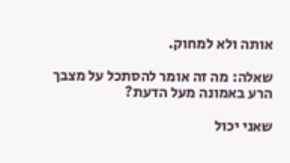אותה ולא למחוק.

שאלה: מה זה אומר להסתכל על מצבך הרע באמונה מעל הדעת?

שאני יכול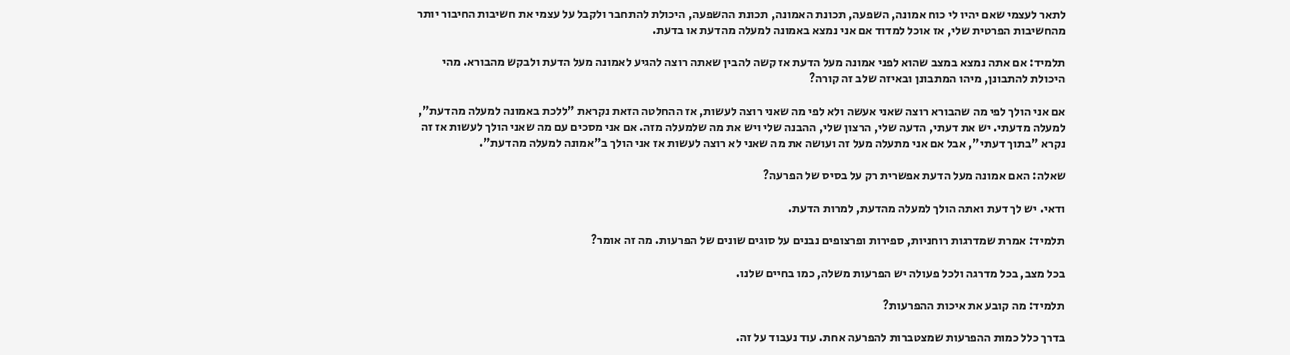לתאר לעצמי שאם יהיו לי כוח אמונה, השפעה, תכונת האמונה, תכונת ההשפעה, היכולת להתחבר ולקבל על עצמי את חשיבות החיבור יותר מהחשיבות הפרטית שלי, אז אוכל למדוד אם אני נמצא באמונה למעלה מהדעת או בדעת.

תלמיד: אם אתה נמצא במצב שהוא לפני אמונה מעל הדעת אז קשה להבין שאתה רוצה להגיע לאמונה מעל הדעת ולבקש מהבורא. מהי היכולת להתבונן, מיהו המתבונן ובאיזה שלב זה קורה?

אם אני הולך לפי מה שהבורא רוצה שאני אעשה ולא לפי מה שאני רוצה לעשות, אז ההחלטה הזאת נקראת "ללכת באמונה למעלה מהדעת", למעלה מדעתי. יש את דעתי, הדעה שלי, הרצון שלי, ההבנה שלי ויש את מה שלמעלה מזה. אם אני מסכים עם מה שאני הולך לעשות אז זה נקרא "בתוך דעתי", אבל אם אני מתעלה מעל זה ועושה את מה שאני לא רוצה לעשות אז אני הולך ב"אמונה למעלה מהדעת".

שאלה: האם אמונה מעל הדעת אפשרית רק על בסיס של הפרעה?

ודאי. יש לך דעת ואתה הולך למעלה מהדעת, למרות הדעת.

תלמיד: אמרת שמדרגות רוחניות, ספירות ופרצופים נבנים על סוגים שונים של הפרעות. מה זה אומר?

בכל מצב, בכל מדרגה ולכל פעולה יש הפרעות משלה, כמו בחיים שלנו.

תלמיד: מה קובע את איכות ההפרעות?

בדרך כלל כמות ההפרעות שמצטברות להפרעה אחת. עוד נעבוד על זה.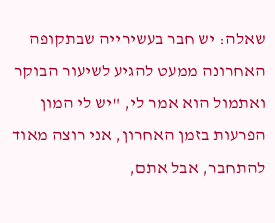שאלה: יש חבר בעשירייה שבתקופה האחרונה ממעט להגיע לשיעור הבוקר ואתמול הוא אמר לי, "יש לי המון הפרעות בזמן האחרון, אני רוצה מאוד להתחבר, אבל אתם,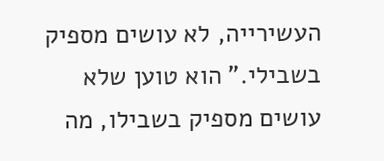העשירייה, לא עושים מספיק בשבילי." הוא טוען שלא עושים מספיק בשבילו, מה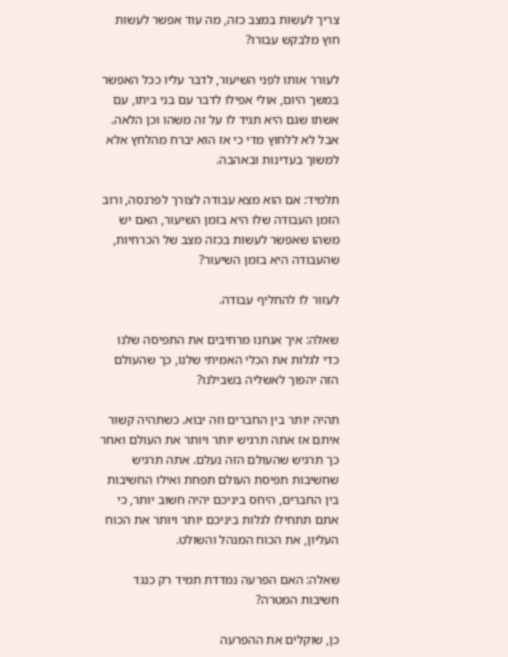צריך לעשות במצב כזה, מה עוד אפשר לעשות חוץ מלבקש עבורו?

לעורר אותו לפני השיעור, לדבר עליו ככל האפשר במשך היום, אולי אפילו לדבר עם בני ביתו, עם אשתו שגם היא תגיד לו על זה משהו וכן הלאה. אבל לא ללחוץ מדי כי אז הוא יברח מהלחץ אלא למשוך בעדינות ובאהבה.

תלמיד: אם הוא מצא עבודה לצורך לפרנסה, ורוב הזמן העבודה שלו היא בזמן השיעור, האם יש משהו שאפשר לעשות בכזה מצב של הכרחיות, שהעבודה היא בזמן השיעור?

לעזור לו להחליף עבודה.

שאלה: איך אנחנו מרחיבים את התפיסה שלנו כדי לגלות את הכלי האמיתי שלנו, כך שהעולם הזה יהפוך לאשליה בשבילנו?

תהיה יותר בין החברים וזה יבוא. כשתהיה קשור איתם אז אתה תרגיש יותר ויותר את העולם ואחר כך תרגיש שהעולם הזה נעלם. אתה תרגיש שחשיבות תפיסת העולם תפחת ואילו החשיבות בין החברים, היחס ביניכם יהיה חשוב יותר, כי אתם תתחילו לגלות ביניכם יותר ויותר את הכוח העליון, את הכוח המנהל והשולט.

שאלה: האם הפרעה נמדדת תמיד רק כנגד חשיבות המטרה?

כן, שוקלים את ההפרעה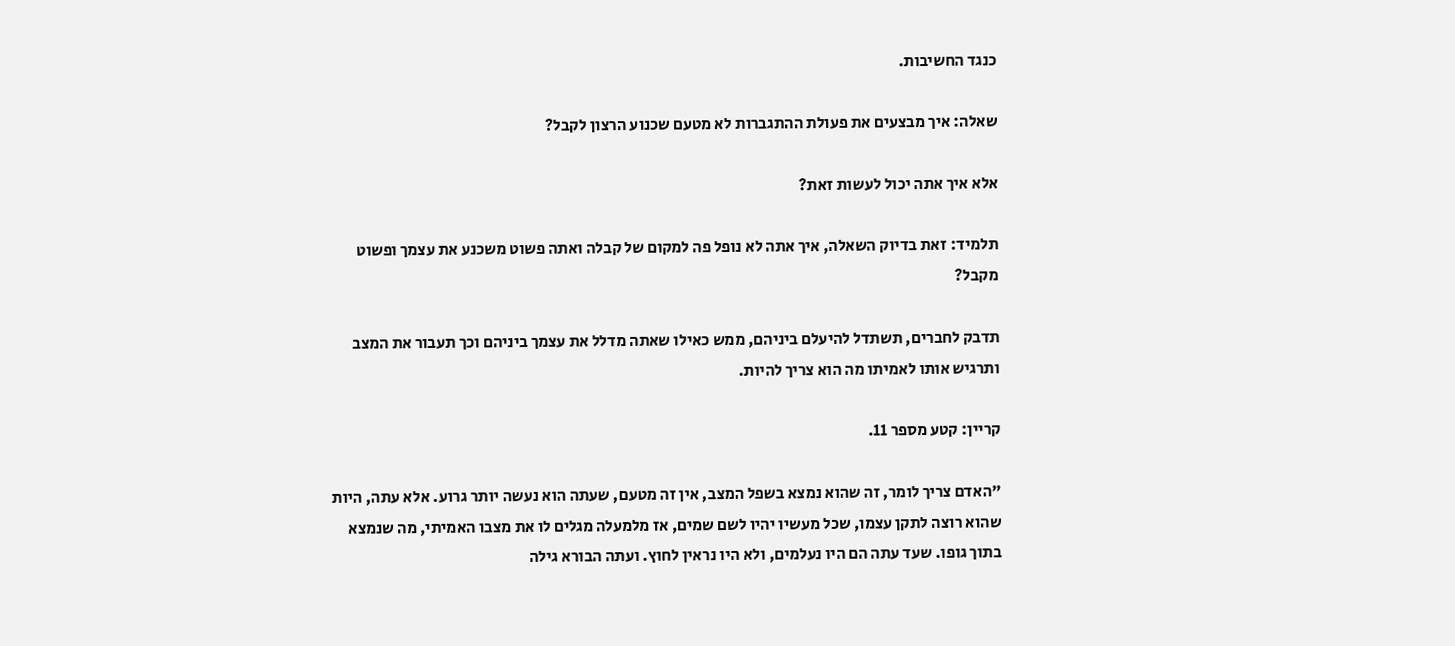כנגד החשיבות.

שאלה: איך מבצעים את פעולת ההתגברות לא מטעם שכנוע הרצון לקבל?

אלא איך אתה יכול לעשות זאת?

תלמיד: זאת בדיוק השאלה, איך אתה לא נופל פה למקום של קבלה ואתה פשוט משכנע את עצמך ופשוט מקבל?

תדבק לחברים, תשתדל להיעלם ביניהם, ממש כאילו שאתה מדלל את עצמך ביניהם וכך תעבור את המצב ותרגיש אותו לאמיתו מה הוא צריך להיות.

קריין: קטע מספר 11.

"האדם צריך לומר, זה שהוא נמצא בשפל המצב, אין זה מטעם, שעתה הוא נעשה יותר גרוע. אלא עתה, היות שהוא רוצה לתקן עצמו, שכל מעשיו יהיו לשם שמים, אז מלמעלה מגלים לו את מצבו האמיתי, מה שנמצא בתוך גופו. שעד עתה הם היו נעלמים, ולא היו נראין לחוץ. ועתה הבורא גילה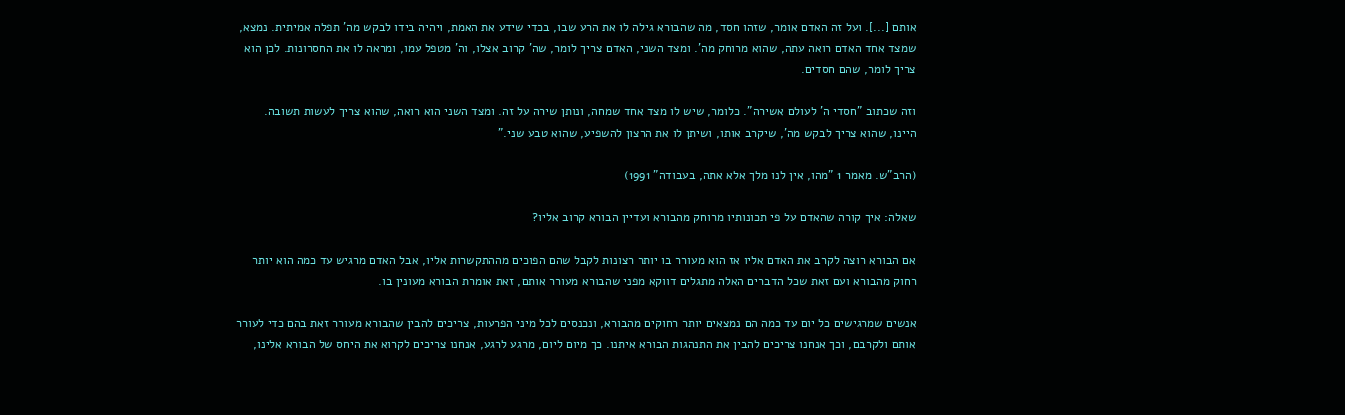אותם [...]. ועל זה האדם אומר, שזהו חסד, מה שהבורא גילה לו את הרע שבו, בכדי שידע את האמת, ויהיה בידו לבקש מה' תפלה אמיתית. נמצא, שמצד אחד האדם רואה עתה, שהוא מרוחק מה'. ומצד השני, האדם צריך לומר, שה' קרוב אצלו, וה' מטפל עמו, ומראה לו את החסרונות. לכן הוא צריך לומר, שהם חסדים.

וזה שכתוב "חסדי ה' לעולם אשירה". כלומר, שיש לו מצד אחד שמחה, ונותן שירה על זה. ומצד השני הוא רואה, שהוא צריך לעשות תשובה. היינו, שהוא צריך לבקש מה', שיקרב אותו, ושיתן לו את הרצון להשפיע, שהוא טבע שני."

(הרב"ש. מאמר 1 "מהו, אין לנו מלך אלא אתה, בעבודה" 1991)

שאלה: איך קורה שהאדם על פי תכונותיו מרוחק מהבורא ועדיין הבורא קרוב אליו?

אם הבורא רוצה לקרב את האדם אליו אז הוא מעורר בו יותר רצונות לקבל שהם הפוכים מההתקשרות אליו, אבל האדם מרגיש עד כמה הוא יותר רחוק מהבורא ועם זאת שכל הדברים האלה מתגלים דווקא מפני שהבורא מעורר אותם, זאת אומרת הבורא מעונין בו.

אנשים שמרגישים כל יום עד כמה הם נמצאים יותר רחוקים מהבורא, ונכנסים לכל מיני הפרעות, צריכים להבין שהבורא מעורר זאת בהם כדי לעורר אותם ולקרבם, וכך אנחנו צריכים להבין את התנהגות הבורא איתנו. כך מיום ליום, מרגע לרגע, אנחנו צריכים לקרוא את היחס של הבורא אלינו,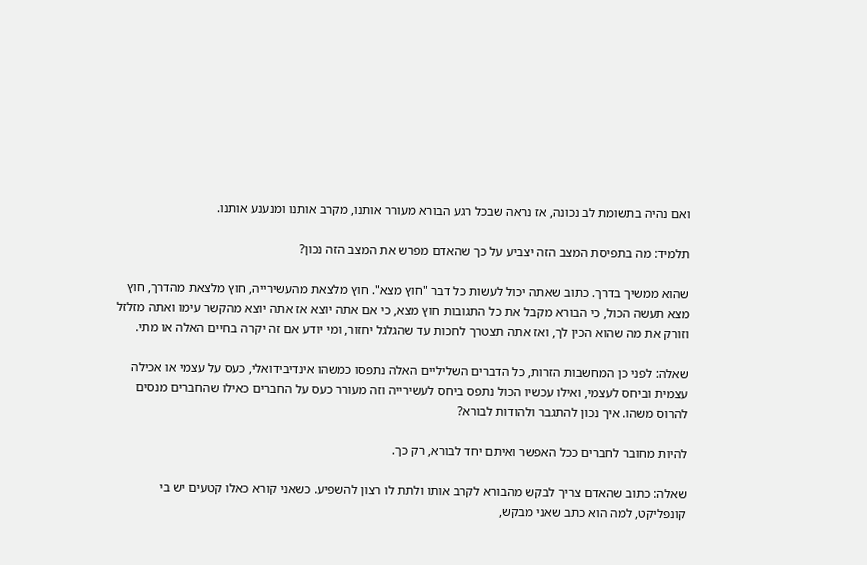ואם נהיה בתשומת לב נכונה, אז נראה שבכל רגע הבורא מעורר אותנו, מקרב אותנו ומנענע אותנו.

תלמיד: מה בתפיסת המצב הזה יצביע על כך שהאדם מפרש את המצב הזה נכון?

שהוא ממשיך בדרך. כתוב שאתה יכול לעשות כל דבר "חוץ מצא". חוץ מלצאת מהעשירייה, חוץ מלצאת מהדרך, חוץ מצא תעשה הכול, כי הבורא מקבל את כל התגובות חוץ מצא, כי אם אתה יוצא אז אתה יוצא מהקשר עימו ואתה מזלזל וזורק את מה שהוא הכין לך, ואז אתה תצטרך לחכות עד שהגלגל יחזור, ומי יודע אם זה יקרה בחיים האלה או מתי.

שאלה: לפני כן המחשבות הזרות, כל הדברים השליליים האלה נתפסו כמשהו אינדיבידואלי, כעס על עצמי או אכילה עצמית וביחס לעצמי, ואילו עכשיו הכול נתפס ביחס לעשירייה וזה מעורר כעס על החברים כאילו שהחברים מנסים להרוס משהו. איך נכון להתגבר ולהודות לבורא?

להיות מחובר לחברים ככל האפשר ואיתם יחד לבורא, רק כך.

שאלה: כתוב שהאדם צריך לבקש מהבורא לקרב אותו ולתת לו רצון להשפיע. כשאני קורא כאלו קטעים יש בי קונפליקט, למה הוא כתב שאני מבקש,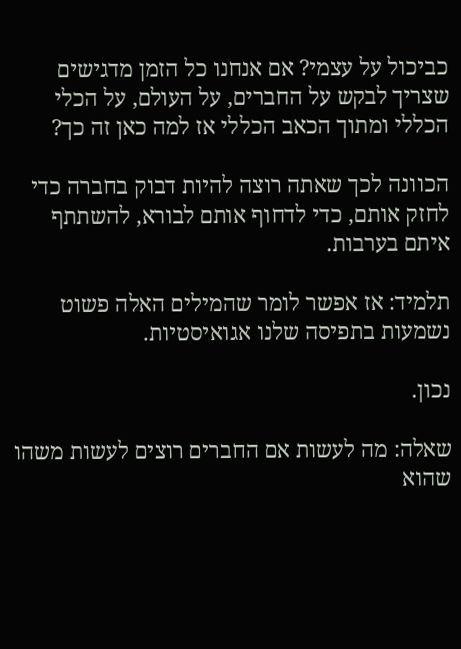כביכול על עצמי? אם אנחנו כל הזמן מדגישים שצריך לבקש על החברים, על העולם, על הכלי הכללי ומתוך הכאב הכללי אז למה כאן זה כך?

הכוונה לכך שאתה רוצה להיות דבוק בחברה כדי לחזק אותם, כדי לדחוף אותם לבורא, להשתתף איתם בערבות.

תלמיד: אז אפשר לומר שהמילים האלה פשוט נשמעות בתפיסה שלנו אגואיסטיות.

נכון.

שאלה: מה לעשות אם החברים רוצים לעשות משהו שהוא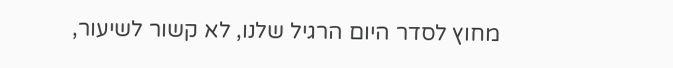מחוץ לסדר היום הרגיל שלנו, לא קשור לשיעור,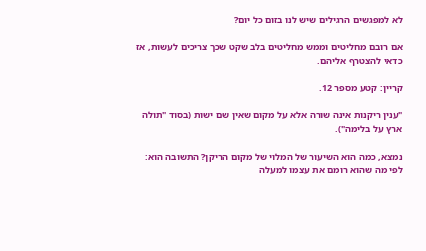לא למפגשים הרגילים שיש לנו בזום כל יום?

אם רובם מחליטים וממש מחליטים בלב שקט שכך צריכים לעשות, אז כדאי להצטרף אליהם.

קריין: קטע מספר 12.

"ענין ריקנות אינה שורה אלא על מקום שאין שם ישות (בסוד "תולה ארץ על בלימה").

נמצא, כמה הוא השיעור של המלוי של מקום הריקן? התשובה הוא: לפי מה שהוא רומם את עצמו למעלה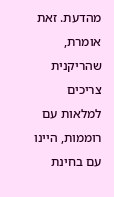מהדעת. זאת אומרת, שהריקנית צריכים למלאות עם רוממות, היינו עם בחינת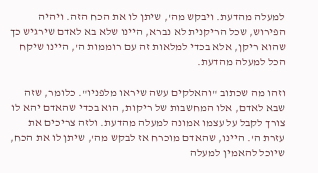למעלה מהדעת. ויבקש מה', שיתן לו את הכח הזה. ויהיה הפירוש, שכל הריקנית לא נברא, היינו שלא בא לאדם שירגיש כך שהוא ריקן, אלא בכדי למלאות זה עם רוממות ה', היינו שיקח הכל למעלה מהדעת.

וזהו מה שכתוב "והאלקים עשה שיראו מלפניו". כלומר, שזה שבא לאדם, אלו המחשבות של ריקות, הוא בכדי שהאדם יהא לו צורך לקבל על עצמו אמונה למעלה מהדעת. ולזה צריכים את עזרת ה'. היינו, שהאדם מוכרח אז לבקש מה', שיתן לו את הכח, שיוכל להאמין למעלה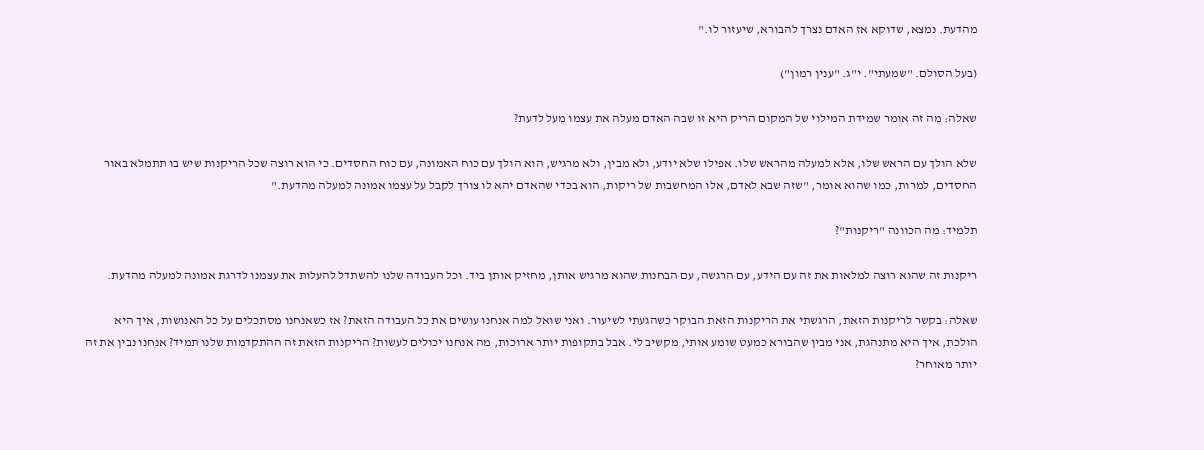מהדעת. נמצא, שדוקא אז האדם נצרך להבורא, שיעזור לו."

(בעל הסולם. "שמעתי". י"ג. "ענין רמון")

שאלה: מה זה אומר שמידת המילוי של המקום הריק היא זו שבה האדם מעלה את עצמו מעל לדעת?

שלא הולך עם הראש שלו, אלא למעלה מהראש שלו. אפילו שלא יודע, ולא מבין, ולא מרגיש, הוא הולך עם כוח האמונה, עם כוח החסדים. כי הוא רוצה שכל הריקנות שיש בו תתמלא באור החסדים, למרות, כמו שהוא אומר, "שזה שבא לאדם, אלו המחשבות של ריקות, הוא בכדי שהאדם יהא לו צורך לקבל על עצמו אמונה למעלה מהדעת."

תלמיד: מה הכוונה "ריקנות"?

ריקנות זה שהוא רוצה למלאות את זה עם הידע, עם הרגשה, עם הבחנות שהוא מרגיש אותן, מחזיק אותן ביד. וכל העבודה שלנו להשתדל להעלות את עצמנו לדרגת אמונה למעלה מהדעת.

שאלה: בקשר לריקנות הזאת, הרגשתי את הריקנות הזאת הבוקר כשהגעתי לשיעור. ואני שואל למה אנחנו עושים את כל העבודה הזאת? אז כשאנחנו מסתכלים על כל האנושות, איך היא הולכת, איך היא מתנהגת, אני מבין שהבורא כמעט שומע אותי, מקשיב לי. אבל בתקופות יותר ארוכות, מה אנחנו יכולים לעשות? הריקנות הזאת זה ההתקדמות שלנו תמיד? אנחנו נבין את זה יותר מאוחר?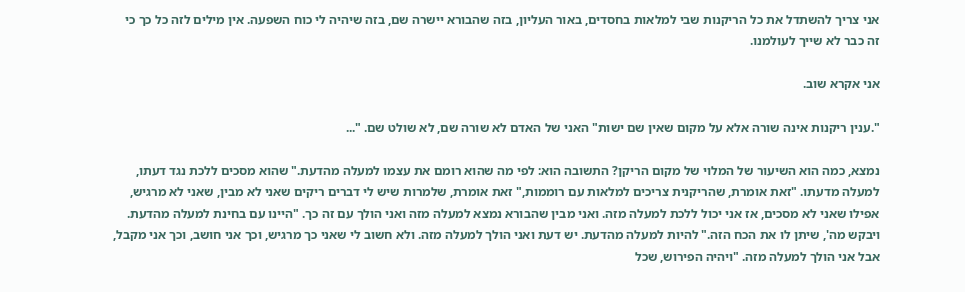אני צריך להשתדל את כל הריקנות שבי למלאות בחסדים, באור העליון, בזה שהבורא יישרה שם, בזה שיהיה לי כוח השפעה. אין מילים לזה כל כך כי זה כבר לא שייך לעולמנו.

אני אקרא שוב.

".ענין ריקנות אינה שורה אלא על מקום שאין שם ישות" האני של האדם לא שורה שם, לא שולט שם. "...

נמצא, כמה הוא השיעור של המלוי של מקום הריקן? התשובה הוא: לפי מה שהוא רומם את עצמו למעלה מהדעת." שהוא מסכים ללכת נגד דעתו, למעלה מדעתו. "זאת אומרת, שהריקנית צריכים למלאות עם רוממות," זאת אומרת, שלמרות שיש לי דברים ריקים שאני לא מבין, שאני לא מרגיש, אפילו שאני לא מסכים, אז אני יכול ללכת למעלה מזה. ואני מבין שהבורא נמצא למעלה מזה ואני הולך עם זה כך. "היינו עם בחינת למעלה מהדעת. ויבקש מה', שיתן לו את הכח הזה." להיות למעלה מהדעת. יש דעת ואני הולך למעלה מזה. ולא חשוב לי שאני כך מרגיש, וכך אני חושב, וכך אני מקבל, אבל אני הולך למעלה מזה. "ויהיה הפירוש, שכל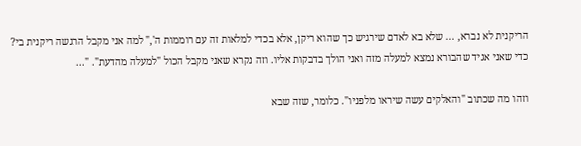הריקנית לא נברא, ... שלא בא לאדם שירגיש כך שהוא ריקן, אלא בכדי למלאות זה עם רוממות ה'," למה אני מקבל הרגשה ריקנית בי? כדי שאני אגיד שהבורא נמצא למעלה מזה ואני הולך בדבקות אליו. וזה נקרא שאני מקבל הכול "למעלה מהדעת". "...

וזהו מה שכתוב "והאלקים עשה שיראו מלפניו". כלומר, שזה שבא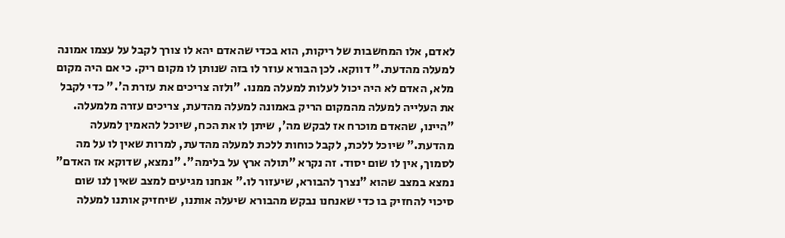לאדם, אלו המחשבות של ריקות, הוא בכדי שהאדם יהא לו צורך לקבל על עצמו אמונה למעלה מהדעת." דווקא. לכן הבורא עוזר לו בזה שנותן לו מקום ריק. כי אם היה מקום מלא, האדם לא היה יכול לעלות למעלה ממנו. "ולזה צריכים את עזרת ה'." כדי לקבל את העלייה למעלה מהמקום הריק באמונה למעלה מהדעת, צריכים עזרה מלמעלה. "היינו, שהאדם מוכרח אז לבקש מה', שיתן לו את הכח, שיוכל להאמין למעלה מהדעת." שיוכל ללכת, לקבל כוחות ללכת למעלה מהדעת, למרות שאין לו על מה לסמוך, אין לו שום יסוד. זה נקרא "תולה ארץ על בלימה". "נמצא, שדוקא אז האדם" נמצא במצב שהוא "נצרך להבורא, שיעזור לו." אנחנו מגיעים למצב שאין לנו שום סיכוי להחזיק בו כדי שאנחנו נבקש מהבורא שיעלה אותנו, שיחזיק אותנו למעלה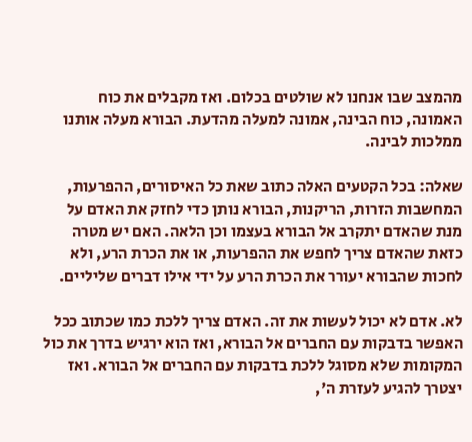מהמצב שבו אנחנו לא שולטים בכלום. ואז מקבלים את כוח האמונה, כוח הבינה, אמונה למעלה מהדעת. הבורא מעלה אותנו ממלכות לבינה.

שאלה: בכל הקטעים האלה כתוב שאת כל האיסורים, ההפרעות, המחשבות הזרות, הריקנות, הבורא נותן כדי לחזק את האדם על מנת שהאדם יתקרב אל הבורא בעצמו וכן הלאה. האם יש מטרה כזאת שהאדם צריך לחפש את ההפרעות, או את הכרת הרע, ולא לחכות שהבורא יעורר את הכרת הרע על ידי אילו דברים שליליים.

לא. אדם לא יכול לעשות את זה. האדם צריך ללכת כמו שכתוב ככל האפשר בדבקות עם החברים אל הבורא, ואז הוא ירגיש בדרך את כול המקומות שלא מסוגל ללכת בדבקות עם החברים אל הבורא. ואז יצטרך להגיע לעזרת ה',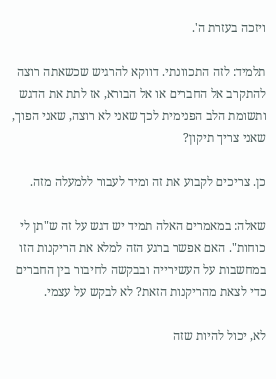ויזכה בעזרת ה'.

תלמיד: לזה התכוונתי. דווקא להרגיש שכשאתה רוצה להתקרב אל החברים או אל הבורא, אז לתת את הדגש ותשומת הלב הפנימית לכך שאני לא רוצה, שאני הפוך, שאני צריך תיקון?

כן. צריכים לקבוע את זה ומיד לעבור ללמעלה מזה.

שאלה: במאמרים האלה תמיד יש דגש על זה ש"תן לי כוחות". האם אפשר ברגע הזה למלא את הריקנות הזו במחשבות על העשירייה ובבקשה לחיבור בין החברים כדי לצאת מהריקנות הזאת? לא לבקש על עצמי.

לא, יכול להיות שזה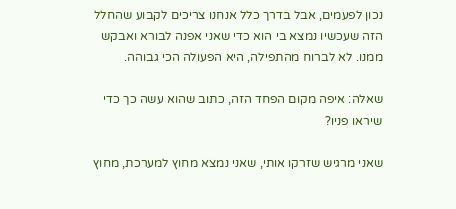נכון לפעמים, אבל בדרך כלל אנחנו צריכים לקבוע שהחלל הזה שעכשיו נמצא בי הוא כדי שאני אפנה לבורא ואבקש ממנו. לא לברוח מהתפילה, היא הפעולה הכי גבוהה.

שאלה: איפה מקום הפחד הזה, כתוב שהוא עשה כך כדי שיראו פניו?

שאני מרגיש שזרקו אותי, שאני נמצא מחוץ למערכת, מחוץ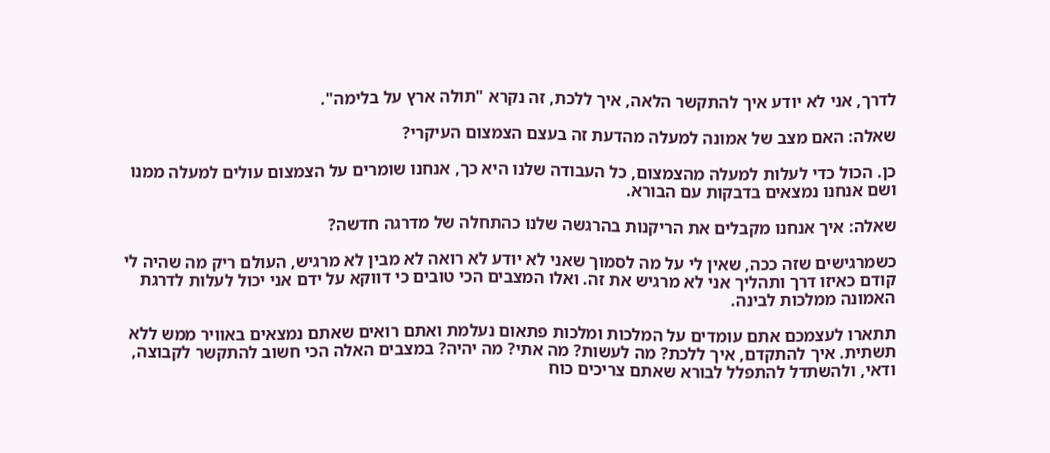לדרך, אני לא יודע איך להתקשר הלאה, איך ללכת, זה נקרא "תולה ארץ על בלימה".

שאלה: האם מצב של אמונה למעלה מהדעת זה בעצם הצמצום העיקרי?

כן. הכול כדי לעלות למעלה מהצמצום, כל העבודה שלנו היא כך, אנחנו שומרים על הצמצום עולים למעלה ממנו ושם אנחנו נמצאים בדבקות עם הבורא.

שאלה: איך אנחנו מקבלים את הריקנות בהרגשה שלנו כהתחלה של מדרגה חדשה?

כשמרגישים שזה ככה, שאין לי על מה לסמוך שאני לא יודע לא רואה לא מבין לא מרגיש, העולם ריק מה שהיה לי קודם כאיזו דרך ותהליך אני לא מרגיש את זה. ואלו המצבים הכי טובים כי דווקא על ידם אני יכול לעלות לדרגת האמונה ממלכות לבינה.

תתארו לעצמכם אתם עומדים על המלכות ומלכות פתאום נעלמת ואתם רואים שאתם נמצאים באוויר ממש ללא תשתית. איך להתקדם, איך ללכת? מה לעשות? מה אתי? מה יהיה? במצבים האלה הכי חשוב להתקשר לקבוצה, ודאי, ולהשתדל להתפלל לבורא שאתם צריכים כוח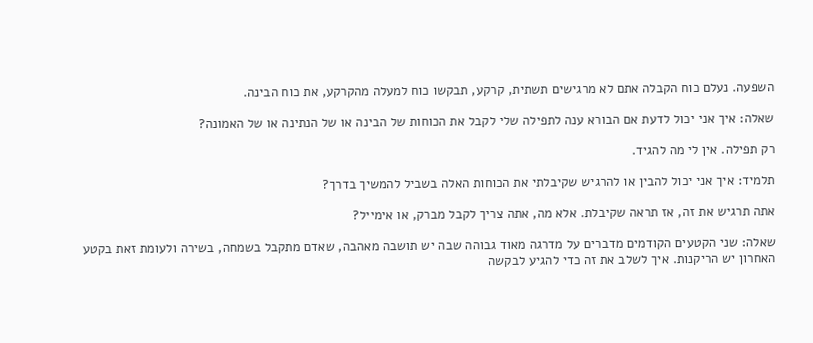השפעה. נעלם כוח הקבלה אתם לא מרגישים תשתית, קרקע, תבקשו כוח למעלה מהקרקע, את כוח הבינה.

שאלה: איך אני יכול לדעת אם הבורא ענה לתפילה שלי לקבל את הכוחות של הבינה או של הנתינה או של האמונה?

רק תפילה. אין לי מה להגיד.

תלמיד: איך אני יכול להבין או להרגיש שקיבלתי את הכוחות האלה בשביל להמשיך בדרך?

אתה תרגיש את זה, אז תראה שקיבלת. אלא מה, אתה צריך לקבל מברק, או אימייל?

שאלה: שני הקטעים הקודמים מדברים על מדרגה מאוד גבוהה שבה יש תושבה מאהבה, שאדם מתקבל בשמחה, בשירה ולעומת זאת בקטע האחרון יש הריקנות. איך לשלב את זה כדי להגיע לבקשה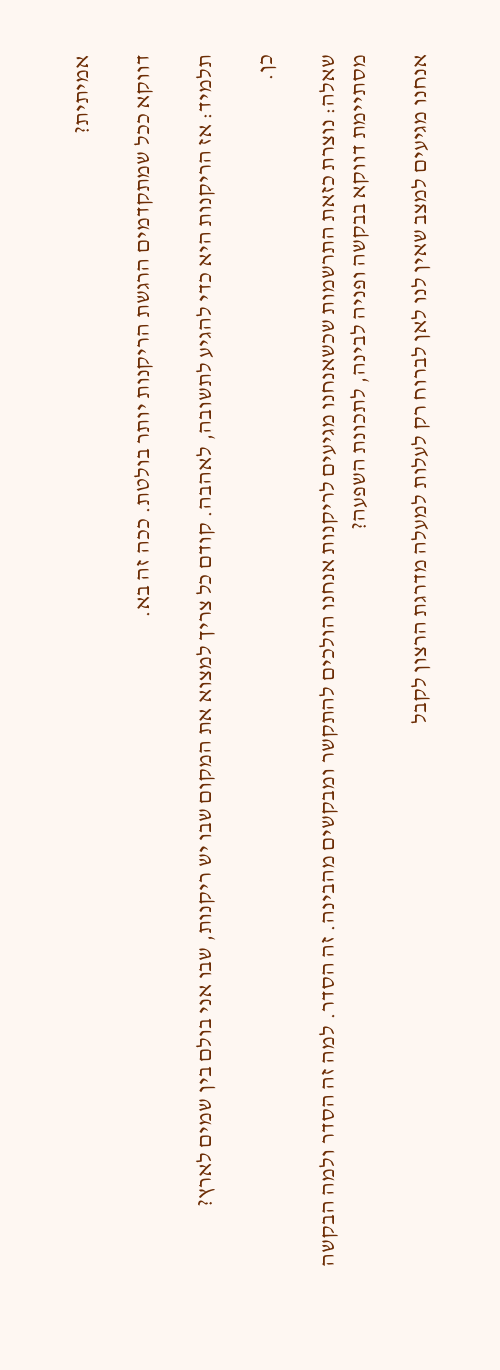אמיתית?

דווקא ככל שמתקדמים הרגשת הריקנות יותר בולטת. ככה זה בא.

תלמיד: אז הריקנות היא כדי להגיע לתשובה, לאהבה. קודם כל צריך למצוא את המקום שבו יש ריקנות, שבו אני בולם בין שמים לארץ?

כן.

שאלה: נוצרת כזאת התרשמות שכשאנחנו מגיעים לריקנות אנחנו הולכים להתקשר ומבקשים מהבינה. זה הסדר. למה זה הסדר ולמה הבקשה מסתיימת דווקא בבקשה ופניה לבינה, לתכונת השפעה?

אנחנו מגיעים למצב שאין לנו לאן לברוח רק לעלות למעלה מדרגת הרצון לקבל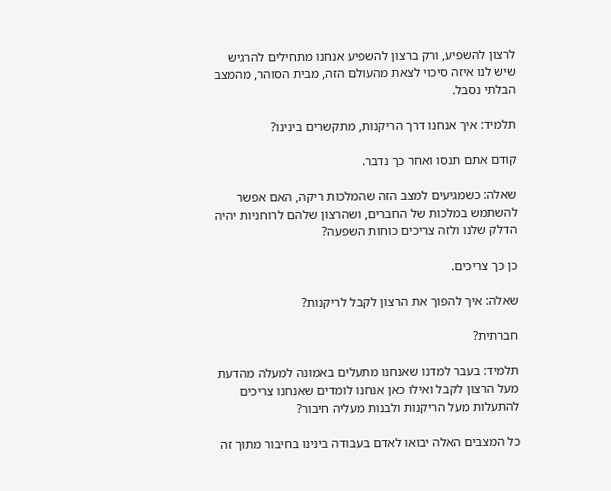לרצון להשפיע, ורק ברצון להשפיע אנחנו מתחילים להרגיש שיש לנו איזה סיכוי לצאת מהעולם הזה, מבית הסוהר, מהמצב הבלתי נסבל.

תלמיד: איך אנחנו דרך הריקנות, מתקשרים בינינו?

קודם אתם תנסו ואחר כך נדבר.

שאלה: כשמגיעים למצב הזה שהמלכות ריקה, האם אפשר להשתמש במלכות של החברים, ושהרצון שלהם לרוחניות יהיה הדלק שלנו ולזה צריכים כוחות השפעה?

כן כך צריכים.

שאלה: איך להפוך את הרצון לקבל לריקנות?

חברתית?

תלמיד: בעבר למדנו שאנחנו מתעלים באמונה למעלה מהדעת מעל הרצון לקבל ואילו כאן אנחנו לומדים שאנחנו צריכים להתעלות מעל הריקנות ולבנות מעליה חיבור?

כל המצבים האלה יבואו לאדם בעבודה בינינו בחיבור מתוך זה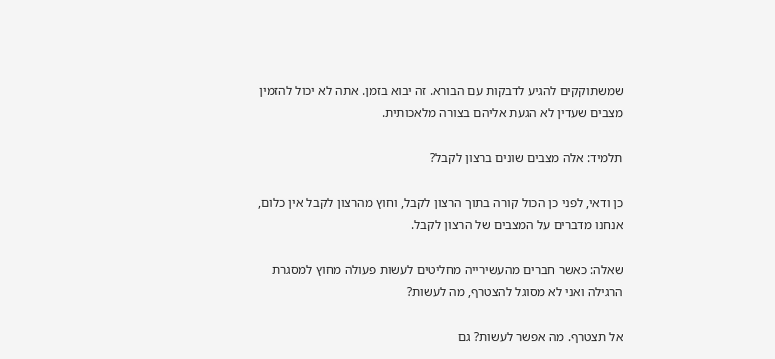שמשתוקקים להגיע לדבקות עם הבורא. זה יבוא בזמן. אתה לא יכול להזמין מצבים שעדין לא הגעת אליהם בצורה מלאכותית.

תלמיד: אלה מצבים שונים ברצון לקבל?

כן ודאי, לפני כן הכול קורה בתוך הרצון לקבל, וחוץ מהרצון לקבל אין כלום, אנחנו מדברים על המצבים של הרצון לקבל.

שאלה: כאשר חברים מהעשירייה מחליטים לעשות פעולה מחוץ למסגרת הרגילה ואני לא מסוגל להצטרף, מה לעשות?

אל תצטרף. מה אפשר לעשות? גם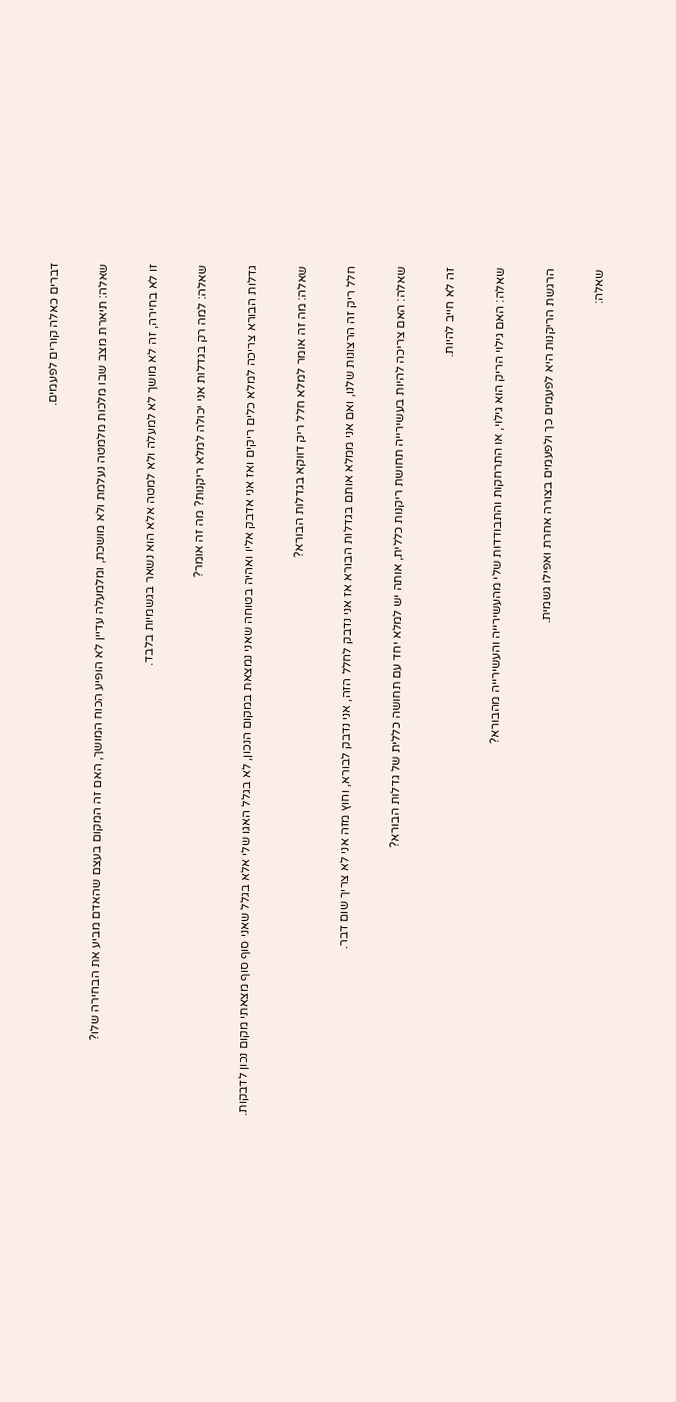דברים כאלה קורים לפעמים.

שאלה: תיארת מצב שבו מלכות מלמטה נעלמת ולא מושכת, ומלמעלה עדיין לא הופיע הכוח המושך, האם זה המקום בעצם שהאדם מביע את הבחירה שלו?

זו לא בחירה, זה לא מושך לא למעלה ולא למטה אלא הוא נשאר בגשמיות בלבד.

שאלה: למה רק בגדלות אני יכולה למלא ריקנות? מה זה אומר?

גדלות הבורא צריכה למלא כלים ריקים ואז אני אדבק אליו ואהיה בטוחה שאני נמצאת במקום הנכון, לא בגלל האגו שלי אלא בגלל שאני סוף סוף מצאתי מקום נכון לדבקות.

שאלה: מה זה אומר למלא חלל ריק דווקא בגדלות הבורא?

חלל ריק זה הרצונות שלנו, ואם אני ממלא אותם בגדלות הבורא אז אני נדבק לחלל הזה, אני נדבק לבורא, וחוץ מזה אני לא צריך שום דבר.

שאלה: האם צריכה להיות בעשירייה תחושת ריקנות כללית, אותה יש למלא יחד עם תחושה כללית של גדלות הבורא?

זה לא חייב להיות.

שאלה: האם גילוי הריק הוא גילוי, או התרחקות והתבודדות שלי מהעשירייה והעשירייה מהבורא?

הרגשת הריקנות היא לפעמים כך ולפעמים בצורה אחרת ואפילו גשמית.

שאלה: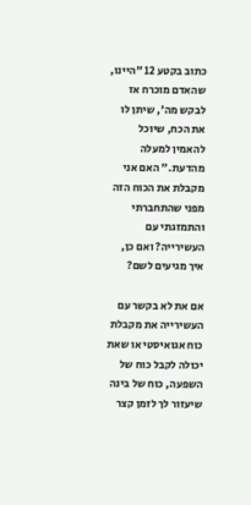כתוב בקטע 12 "היינו, שהאדם מוכרח אז לבקש מה', שיתן לו את הכח, שיוכל להאמין למעלה מהדעת." האם אני מקבלת את הכוח הזה מפני שהתחברתי והתמזגתי עם העשירייה? ואם כן, איך מגיעים לשם?

אם את לא בקשר עם העשירייה את מקבלת כוח אגואיסטי או שאת יכולה לקבל כוח של השפעה, כוח של בינה שיעזור לך לזמן קצר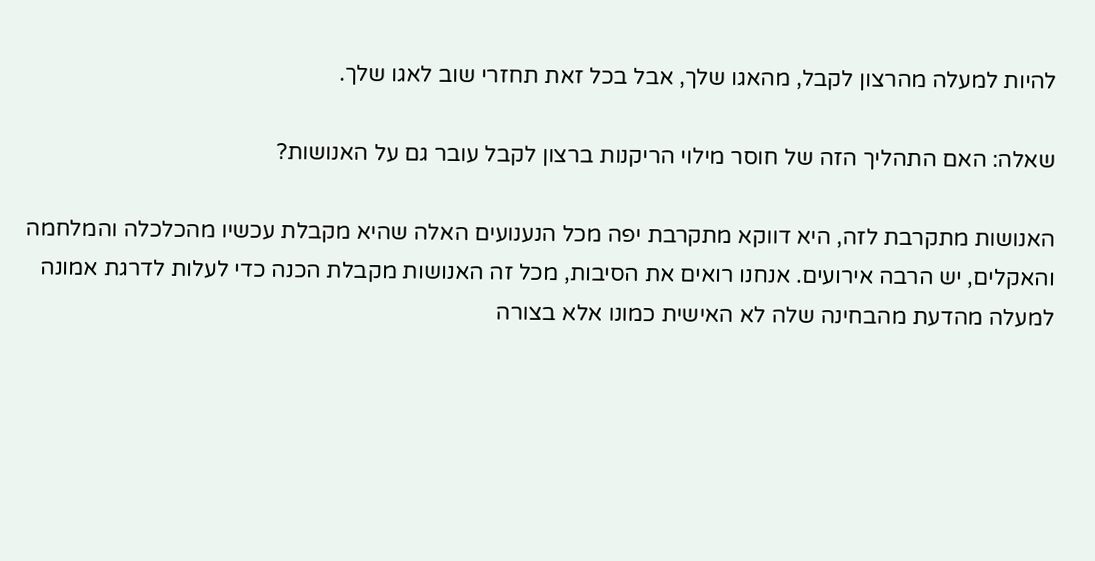להיות למעלה מהרצון לקבל, מהאגו שלך, אבל בכל זאת תחזרי שוב לאגו שלך.

שאלה: האם התהליך הזה של חוסר מילוי הריקנות ברצון לקבל עובר גם על האנושות?

האנושות מתקרבת לזה, היא דווקא מתקרבת יפה מכל הנענועים האלה שהיא מקבלת עכשיו מהכלכלה והמלחמה והאקלים, יש הרבה אירועים. אנחנו רואים את הסיבות, מכל זה האנושות מקבלת הכנה כדי לעלות לדרגת אמונה למעלה מהדעת מהבחינה שלה לא האישית כמונו אלא בצורה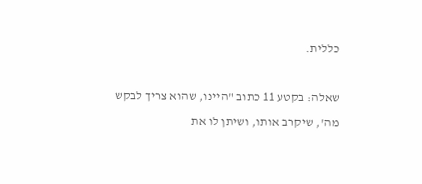כללית.

שאלה: בקטע 11 כתוב "היינו, שהוא צריך לבקש מה', שיקרב אותו, ושיתן לו את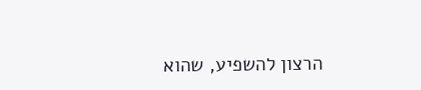הרצון להשפיע, שהוא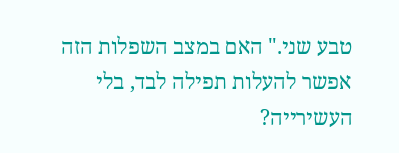טבע שני." האם במצב השפלות הזה אפשר להעלות תפילה לבד, בלי העשירייה?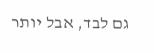גם לבד, אבל יותר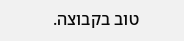טוב בקבוצה.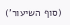(סוף השיעור')